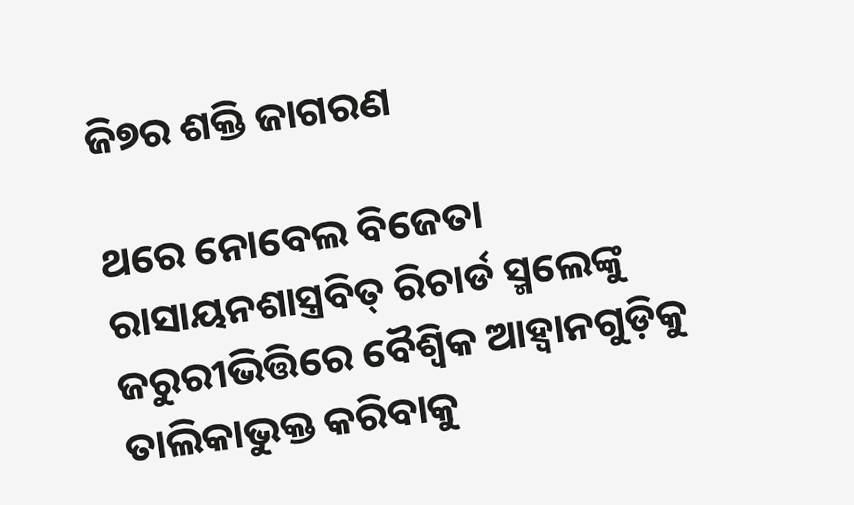ଜି୭ର ଶକ୍ତି ଜାଗରଣ

ଥରେ ନୋବେଲ ବିଜେତା ରାସାୟନଶାସ୍ତ୍ରବିତ୍‌ ରିଚାର୍ଡ ସ୍ମଲେଙ୍କୁ ଜରୁରୀଭିତ୍ତିରେ ବୈଶ୍ୱିକ ଆହ୍ବାନଗୁଡ଼ିକୁ ତାଲିକାଭୁକ୍ତ କରିବାକୁ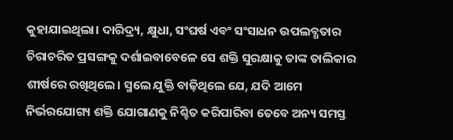କୁହାଯାଇଥିଲା। ଦାରିଦ୍ର୍ୟ, କ୍ଷୁଧା, ସଂଘର୍ଷ ଏବଂ ସଂସାଧନ ଉପଲବ୍ଧତାର ଚିରାଚରିତ ପ୍ରସଙ୍ଗକୁ ଦର୍ଶାଇବାବେଳେ ସେ ଶକ୍ତି ସୁରକ୍ଷାକୁ ତାଙ୍କ ତାଲିକାର ଶୀର୍ଷରେ ରଖିଥିଲେ। ସ୍ମଲେ ଯୁକ୍ତି ବାଢ଼ିଥିଲେ ଯେ, ଯଦି ଆମେ ନିର୍ଭରଯୋଗ୍ୟ ଶକ୍ତି ଯୋଗାଣକୁ ନିଶ୍ଚିତ କରିପାରିବା ତେବେ ଅନ୍ୟ ସମସ୍ତ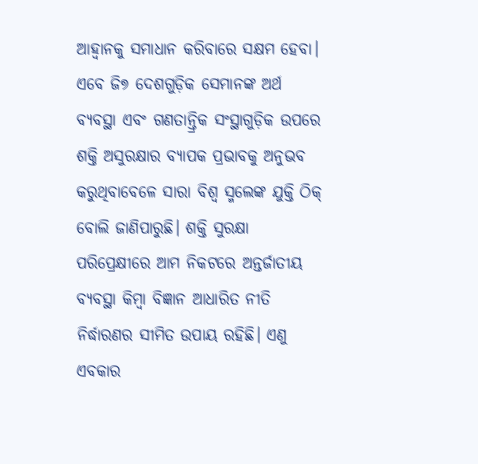ଆହ୍ବାନକୁ ସମାଧାନ କରିବାରେ ସକ୍ଷମ ହେବା। ଏବେ ଜି୭ ଦେଶଗୁଡ଼ିକ ସେମାନଙ୍କ ଅର୍ଥ ବ୍ୟବସ୍ଥା ଏବଂ ଗଣତାନ୍ତ୍ରିକ ସଂସ୍ଥାଗୁଡ଼ିକ ଉପରେ ଶକ୍ତି ଅସୁରକ୍ଷାର ବ୍ୟାପକ ପ୍ରଭାବକୁ ଅନୁଭବ କରୁଥିବାବେଳେ ସାରା ବିଶ୍ୱ ସ୍ମଲେଙ୍କ ଯୁକ୍ତି ଠିକ୍‌ ବୋଲି ଜାଣିପାରୁଛି। ଶକ୍ତି ସୁରକ୍ଷା ପରିପ୍ରେକ୍ଷୀରେ ଆମ ନିକଟରେ ଅନ୍ତର୍ଜାତୀୟ ବ୍ୟବସ୍ଥା କିମ୍ବା ବିଜ୍ଞାନ ଆଧାରିତ ନୀତି ନିର୍ଦ୍ଧାରଣର ସୀମିତ ଉପାୟ ରହିଛି। ଏଣୁ ଏବକାର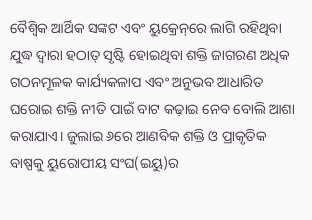ବୈଶ୍ୱିକ ଆର୍ଥିକ ସଙ୍କଟ ଏବଂ ୟୁକ୍ରେନ୍‌ରେ ଲାଗି ରହିଥିବା ଯୁଦ୍ଧ ଦ୍ୱାରା ହଠାତ୍‌ ସୃଷ୍ଟି ହୋଇଥିବା ଶକ୍ତି ଜାଗରଣ ଅଧିକ ଗଠନମୂଳକ କାର୍ଯ୍ୟକଳାପ ଏବଂ ଅନୁଭବ ଆଧାରିତ ଘରୋଇ ଶକ୍ତି ନୀତି ପାଇଁ ବାଟ କଢ଼ାଇ ନେବ ବୋଲି ଆଶା କରାଯାଏ। ଜୁଲାଇ ୬ରେ ଆଣବିକ ଶକ୍ତି ଓ ପ୍ରାକୃତିକ ବାଷ୍ପକୁ ୟୁରୋପୀୟ ସଂଘ(ଇୟୁ)ର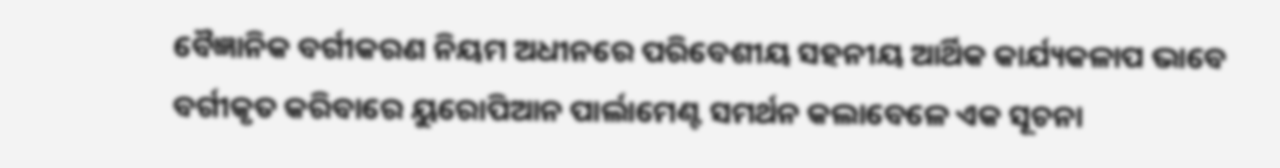ବୈଜ୍ଞାନିକ ବର୍ଗୀକରଣ ନିୟମ ଅଧୀନରେ ପରିବେଶୀୟ ସହନୀୟ ଆର୍ଥିକ କାର୍ଯ୍ୟକଳାପ ଭାବେ ବର୍ଗୀକୃତ କରିବାରେ ୟୁରୋପିଆନ ପାର୍ଲାମେଣ୍ଟ ସମର୍ଥନ କଲାବେଳେ ଏକ ସୂଚନା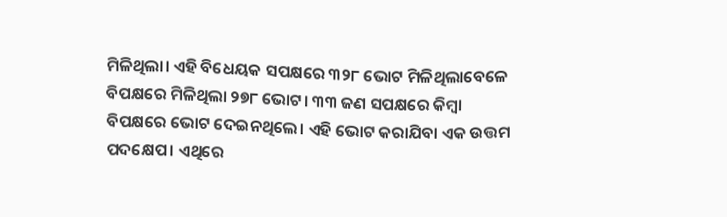ମିଳିଥିଲା। ଏହି ବିଧେୟକ ସପକ୍ଷରେ ୩୨୮ ଭୋଟ ମିଳିଥିଲାବେଳେ ବିପକ୍ଷରେ ମିଳିଥିଲା ୨୭୮ ଭୋଟ। ୩୩ ଜଣ ସପକ୍ଷରେ କିମ୍ବା ବିପକ୍ଷରେ ଭୋଟ ଦେଇନଥିଲେ। ଏହି ଭୋଟ କରାଯିବା ଏକ ଉତ୍ତମ ପଦକ୍ଷେପ। ଏଥିରେ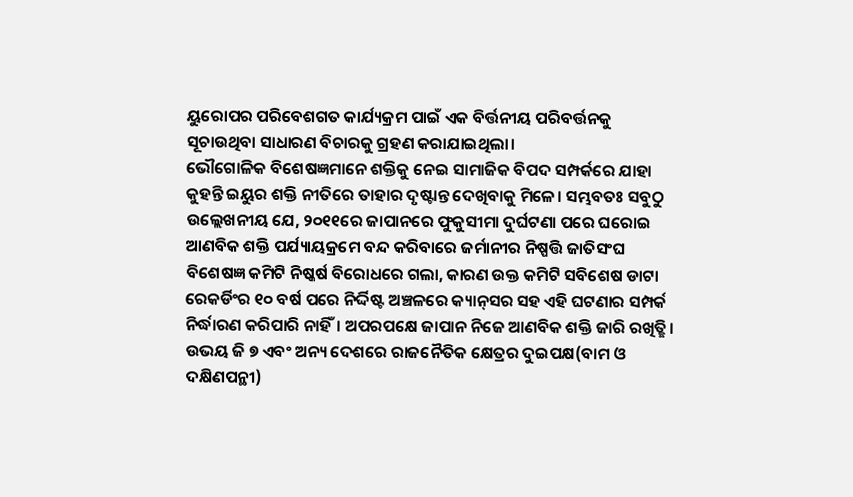ୟୁରୋପର ପରିବେଶଗତ କାର୍ଯ୍ୟକ୍ରମ ପାଇଁ ଏକ ବିର୍ତ୍ତନୀୟ ପରିବର୍ତ୍ତନକୁ ସୂଚାଉଥିବା ସାଧାରଣ ବିଚାରକୁ ଗ୍ରହଣ କରାଯାଇଥିଲା।
ଭୌଗୋଳିକ ବିଶେଷଜ୍ଞମାନେ ଶକ୍ତିକୁ ନେଇ ସାମାଜିକ ବିପଦ ସମ୍ପର୍କରେ ଯାହା କୁହନ୍ତି ଇୟୁର ଶକ୍ତି ନୀତିରେ ତାହାର ଦୃଷ୍ଟାନ୍ତ ଦେଖିବାକୁ ମିଳେ। ସମ୍ଭବତଃ ସବୁଠୁ ଉଲ୍ଲେଖନୀୟ ଯେ, ୨୦୧୧ରେ ଜାପାନରେ ଫୁକୁସୀମା ଦୁର୍ଘଟଣା ପରେ ଘରୋଇ ଆଣବିକ ଶକ୍ତି ପର୍ଯ୍ୟାୟକ୍ରମେ ବନ୍ଦ କରିବାରେ ଜର୍ମାନୀର ନିଷ୍ପତ୍ତି ଜାତିସଂଘ ବିଶେଷଜ୍ଞ କମିଟି ନିଷ୍କର୍ଷ ବିରୋଧରେ ଗଲା, କାରଣ ଉକ୍ତ କମିଟି ସବିଶେଷ ଡାଟା ରେକର୍ଡିଂର ୧୦ ବର୍ଷ ପରେ ନିର୍ଦ୍ଦିଷ୍ଟ ଅଞ୍ଚଳରେ କ୍ୟାନ୍‌ସର ସହ ଏହି ଘଟଣାର ସମ୍ପର୍କ ନିର୍ଦ୍ଧାରଣ କରିପାରି ନାହିଁ। ଅପରପକ୍ଷେ ଜାପାନ ନିଜେ ଆଣବିକ ଶକ୍ତି ଜାରି ରଖିତ୍ଛି। ଉଭୟ ଜି ୭ ଏବଂ ଅନ୍ୟ ଦେଶରେ ରାଜନୈତିକ କ୍ଷେତ୍ରର ଦୁଇପକ୍ଷ(ବାମ ଓ ଦକ୍ଷିଣପନ୍ଥୀ)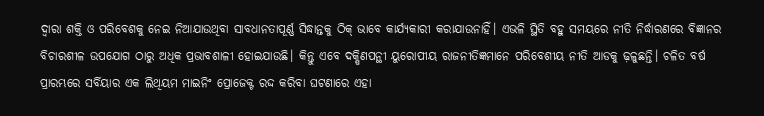ଦ୍ୱାରା ଶକ୍ତି ଓ ପରିବେଶକୁ ନେଇ ନିଆଯାଉଥିବା ସାବଧାନତାପୂର୍ଣ୍ଣ ସିଦ୍ଧାନ୍ତକୁ ଠିକ୍‌ ଭାବେ କାର୍ଯ୍ୟକାରୀ କରାଯାଉନାହିଁ। ଏଭଳି ସ୍ଥିତି ବହୁ ସମୟରେ ନୀତି ନିର୍ଦ୍ଧାରଣରେ ବିଜ୍ଞାନର ବିଚାରଶୀଳ ଉପଯୋଗ ଠାରୁ ଅଧିକ ପ୍ରଭାବଶାଳୀ ହୋଇଯାଉଛି। କିନ୍ତୁ ଏବେ ଦକ୍ଷିଣପନ୍ଥୀ ୟୁରୋପୀୟ ରାଜନୀତିଜ୍ଞମାନେ ପରିବେଶୀୟ ନୀତି ଆଡକୁ ଢ଼ଳୁଛନ୍ତି। ଚଳିତ ବର୍ଷ ପ୍ରାରମ୍ଭରେ ସର୍ବିୟାର ଏକ ଲିଥିୟମ ମାଇନିଂ ପ୍ରୋଜେକ୍ଟ ରଦ୍ଦ କରିବା ଘଟଣାରେ ଏହା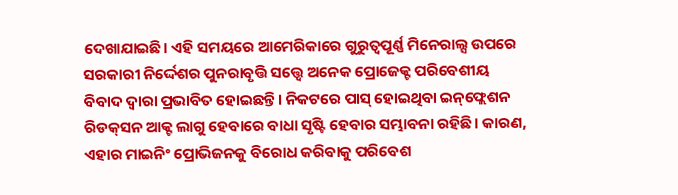ଦେଖାଯାଇଛି। ଏହି ସମୟରେ ଆମେରିକାରେ ଗୁରୁତ୍ୱପୂର୍ଣ୍ଣ ମିନେରାଲ୍ସ ଉପରେ ସରକାରୀ ନିର୍ଦ୍ଦେଶର ପୁନରାବୃତ୍ତି ସତ୍ତ୍ୱେ ଅନେକ ପ୍ରୋଜେକ୍ଟ ପରିବେଶୀୟ ବିବାଦ ଦ୍ୱାରା ପ୍ରଭାବିତ ହୋଇଛନ୍ତି। ନିକଟରେ ପାସ୍‌ ହୋଇଥିବା ଇନ୍‌ଫ୍ଲେଶନ ରିଡକ୍‌ସନ ଆକ୍ଟ ଲାଗୁ ହେବାରେ ବାଧା ସୃଷ୍ଟି ହେବାର ସମ୍ଭାବନା ରହିଛି। କାରଣ, ଏହାର ମାଇନିଂ ପ୍ରୋଭିଜନକୁ ବିରୋଧ କରିବାକୁ ପରିବେଶ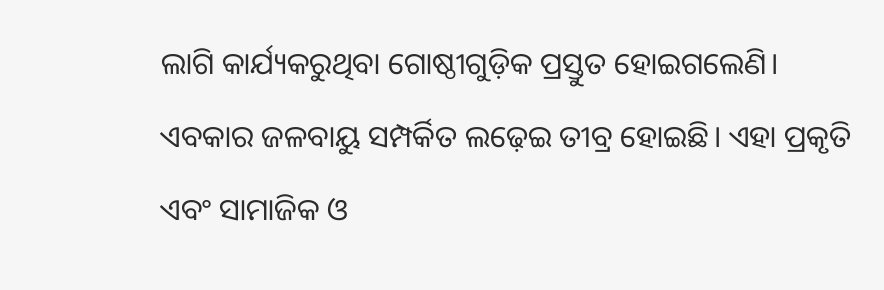ଲାଗି କାର୍ଯ୍ୟକରୁଥିବା ଗୋଷ୍ଠୀଗୁଡ଼ିକ ପ୍ରସ୍ତୁତ ହୋଇଗଲେଣି।
ଏବକାର ଜଳବାୟୁ ସମ୍ପର୍କିତ ଲଢ଼େଇ ତୀବ୍ର ହୋଇଛି। ଏହା ପ୍ରକୃତି ଏବଂ ସାମାଜିକ ଓ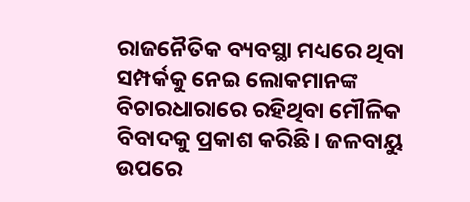ରାଜନୈତିକ ବ୍ୟବସ୍ଥା ମଧ୍ୟରେ ଥିବା ସମ୍ପର୍କକୁ ନେଇ ଲୋକମାନଙ୍କ ବିଚାରଧାରାରେ ରହିଥିବା ମୌଳିକ ବିବାଦକୁ ପ୍ରକାଶ କରିଛି। ଜଳବାୟୁ ଉପରେ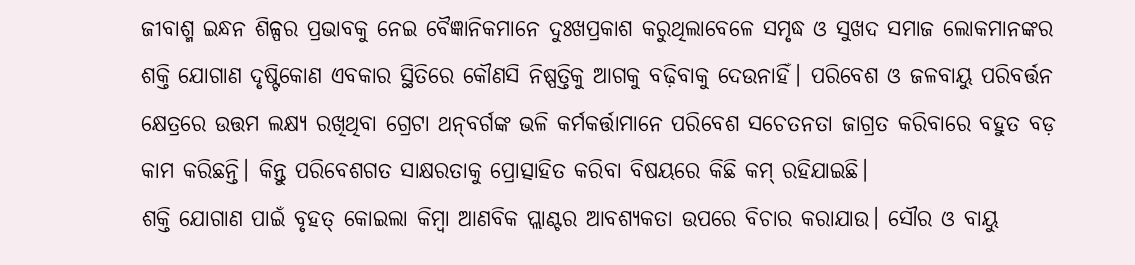ଜୀବାଶ୍ମ ଇନ୍ଧନ ଶିଳ୍ପର ପ୍ରଭାବକୁ ନେଇ ବୈଜ୍ଞାନିକମାନେ ଦୁଃଖପ୍ରକାଶ କରୁଥିଲାବେଳେ ସମୃଦ୍ଧ ଓ ସୁଖଦ ସମାଜ ଲୋକମାନଙ୍କର ଶକ୍ତି ଯୋଗାଣ ଦୃଷ୍ଟିକୋଣ ଏବକାର ସ୍ଥିତିରେ କୌଣସି ନିଷ୍ପତ୍ତିକୁ ଆଗକୁ ବଢ଼ିବାକୁ ଦେଉନାହିଁ। ପରିବେଶ ଓ ଜଳବାୟୁ ପରିବର୍ତ୍ତନ କ୍ଷେତ୍ରରେ ଉତ୍ତମ ଲକ୍ଷ୍ୟ ରଖିଥିବା ଗ୍ରେଟା ଥନ୍‌ବର୍ଗଙ୍କ ଭଳି କର୍ମକର୍ତ୍ତାମାନେ ପରିବେଶ ସଚେତନତା ଜାଗ୍ରତ କରିବାରେ ବହୁତ ବଡ଼ କାମ କରିଛନ୍ତି। କିନ୍ତୁ ପରିବେଶଗତ ସାକ୍ଷରତାକୁ ପ୍ରୋତ୍ସାହିତ କରିବା ବିଷୟରେ କିଛି କମ୍‌ ରହିଯାଇଛି।
ଶକ୍ତି ଯୋଗାଣ ପାଇଁ ବୃହତ୍‌ କୋଇଲା କିମ୍ବା ଆଣବିକ ପ୍ଲାଣ୍ଟର ଆବଶ୍ୟକତା ଉପରେ ବିଚାର କରାଯାଉ। ସୌର ଓ ବାୟୁ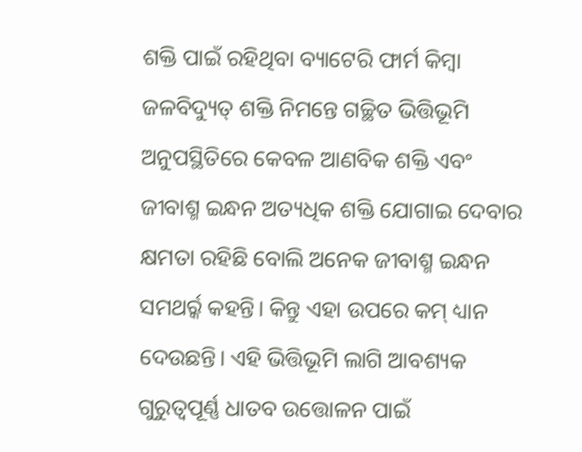ଶକ୍ତି ପାଇଁ ରହିଥିବା ବ୍ୟାଟେରି ଫାର୍ମ କିମ୍ବା ଜଳବିଦ୍ୟୁତ୍‌ ଶକ୍ତି ନିମନ୍ତେ ଗଚ୍ଛିତ ଭିତ୍ତିଭୂମି ଅନୁପସ୍ଥିତିରେ କେବଳ ଆଣବିକ ଶକ୍ତି ଏବଂ ଜୀବାଶ୍ମ ଇନ୍ଧନ ଅତ୍ୟଧିକ ଶକ୍ତି ଯୋଗାଇ ଦେବାର କ୍ଷମତା ରହିଛି ବୋଲି ଅନେକ ଜୀବାଶ୍ମ ଇନ୍ଧନ ସମଥର୍ର୍କ କହନ୍ତି। କିନ୍ତୁ ଏହା ଉପରେ କମ୍‌ ଧ୍ୟାନ ଦେଉଛନ୍ତି। ଏହି ଭିତ୍ତିଭୂମି ଲାଗି ଆବଶ୍ୟକ ଗୁରୁତ୍ୱପୂର୍ଣ୍ଣ ଧାତବ ଉତ୍ତୋଳନ ପାଇଁ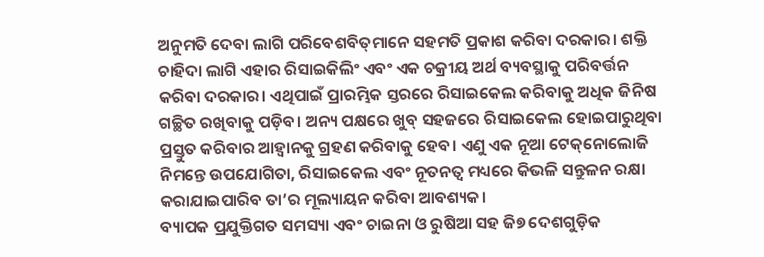ଅନୁମତି ଦେବା ଲାଗି ପରିବେଶବିତ୍‌ମାନେ ସହମତି ପ୍ରକାଶ କରିବା ଦରକାର। ଶକ୍ତି ଚାହିଦା ଲାଗି ଏହାର ରିସାଇକିଲିଂ ଏବଂ ଏକ ଚକ୍ରୀୟ ଅର୍ଥ ବ୍ୟବସ୍ଥାକୁ ପରିବର୍ତ୍ତନ କରିବା ଦରକାର। ଏଥିପାଇଁ ପ୍ରାରମ୍ଭିକ ସ୍ତରରେ ରିସାଇକେଲ କରିବାକୁ ଅଧିକ ଜିନିଷ ଗଚ୍ଛିତ ରଖିବାକୁ ପଡ଼ିବ। ଅନ୍ୟ ପକ୍ଷରେ ଖୁବ୍‌ ସହଜରେ ରିସାଇକେଲ ହୋଇପାରୁଥିବା ପ୍ରସ୍ତୁତ କରିବାର ଆହ୍ବାନକୁ ଗ୍ରହଣ କରିବାକୁ ହେବ। ଏଣୁ ଏକ ନୂଆ ଟେକ୍‌ନୋଲୋଜି ନିମନ୍ତେ ଉପଯୋଗିତା, ରିସାଇକେଲ ଏବଂ ନୂତନତ୍ୱ ମଧ୍ୟରେ କିଭଳି ସନ୍ତୁଳନ ରକ୍ଷା କରାଯାଇପାରିବ ତା’ର ମୂଲ୍ୟାୟନ କରିବା ଆବଶ୍ୟକ।
ବ୍ୟାପକ ପ୍ରଯୁକ୍ତିଗତ ସମସ୍ୟା ଏବଂ ଚାଇନା ଓ ରୁଷିଆ ସହ ଜି୭ ଦେଶଗୁଡ଼ିକ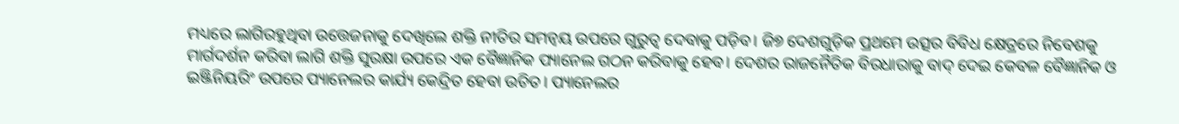ମଧ୍ୟରେ ଲାଗିରହୁଥିବା ଉତ୍ତେଜନାକୁ ଦେଖିଲେ ଶକ୍ତି ନୀତିର ସମନ୍ବୟ ଉପରେ ଗୁରୁତ୍ୱ ଦେବାକୁ ପଡ଼ିବ। ଜି୭ ଦେଶଗୁଡ଼ିକ ପ୍ରଥମେ ଉତ୍ସର ବିବିଧ କ୍ଷେତ୍ରରେ ନିବେଶକୁ ମାର୍ଗଦର୍ଶନ କରିବା ଲାଗି ଶକ୍ତି ସୁରକ୍ଷା ଉପରେ ଏକ ବୈଜ୍ଞାନିକ ପ୍ୟାନେଲ ଗଠନ କରିବାକୁ ହେବ। ଦେଶର ରାଜନୈତିକ ବିରଧାରାକୁ ବାଦ୍‌ ଦେଇ କେବଳ ବୈଜ୍ଞାନିକ ଓ ଇଞ୍ଜିନିୟରିଂ ଉପରେ ପ୍ୟାନେଲର କାର୍ଯ୍ୟ କେନ୍ଦ୍ରିତ ହେବା ଉଚିତ। ପ୍ୟାନେଲର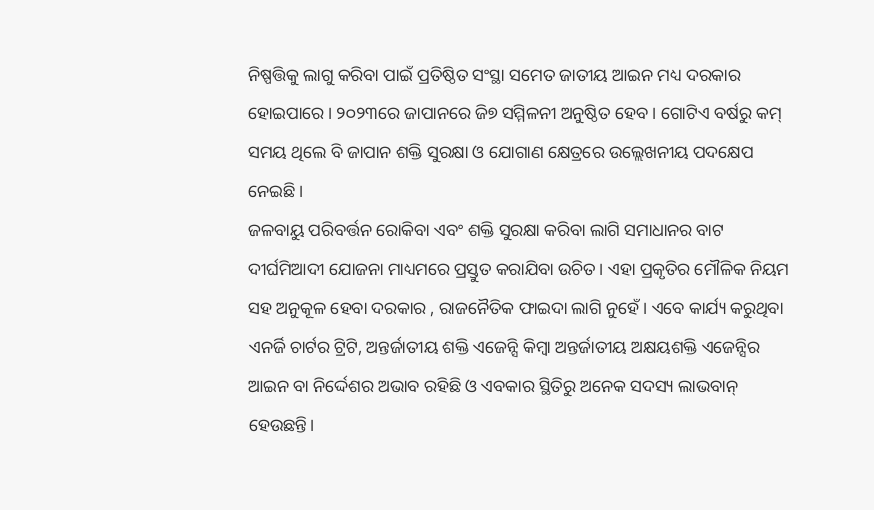ନିଷ୍ପତ୍ତିକୁ ଲାଗୁ କରିବା ପାଇଁ ପ୍ରତିଷ୍ଠିତ ସଂସ୍ଥା ସମେତ ଜାତୀୟ ଆଇନ ମଧ୍ୟ ଦରକାର ହୋଇପାରେ। ୨୦୨୩ରେ ଜାପାନରେ ଜି୭ ସମ୍ମିଳନୀ ଅନୁଷ୍ଠିତ ହେବ। ଗୋଟିଏ ବର୍ଷରୁ କମ୍‌ ସମୟ ଥିଲେ ବି ଜାପାନ ଶକ୍ତି ସୁରକ୍ଷା ଓ ଯୋଗାଣ କ୍ଷେତ୍ରରେ ଉଲ୍ଲେଖନୀୟ ପଦକ୍ଷେପ ନେଇଛି।
ଜଳବାୟୁ ପରିବର୍ତ୍ତନ ରୋକିବା ଏବଂ ଶକ୍ତି ସୁରକ୍ଷା କରିବା ଲାଗି ସମାଧାନର ବାଟ ଦୀର୍ଘମିଆଦୀ ଯୋଜନା ମାଧ୍ୟମରେ ପ୍ରସ୍ତୁତ କରାଯିବା ଉଚିତ। ଏହା ପ୍ରକୃତିର ମୌଳିକ ନିୟମ ସହ ଅନୁକୂଳ ହେବା ଦରକାର , ରାଜନୈତିକ ଫାଇଦା ଲାଗି ନୁହେଁ। ଏବେ କାର୍ଯ୍ୟ କରୁଥିବା ଏନର୍ଜି ଚାର୍ଟର ଟ୍ରିଟି, ଅନ୍ତର୍ଜାତୀୟ ଶକ୍ତି ଏଜେନ୍ସି କିମ୍ବା ଅନ୍ତର୍ଜାତୀୟ ଅକ୍ଷୟଶକ୍ତି ଏଜେନ୍ସିର ଆଇନ ବା ନିର୍ଦ୍ଦେଶର ଅଭାବ ରହିଛି ଓ ଏବକାର ସ୍ଥିତିରୁ ଅନେକ ସଦସ୍ୟ ଲାଭବାନ୍‌ ହେଉଛନ୍ତି।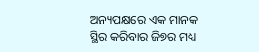ଅନ୍ୟପକ୍ଷରେ ଏକ ମାନକ ସ୍ଥିର କରିବାର ଜି୭ର ମଧ୍ୟ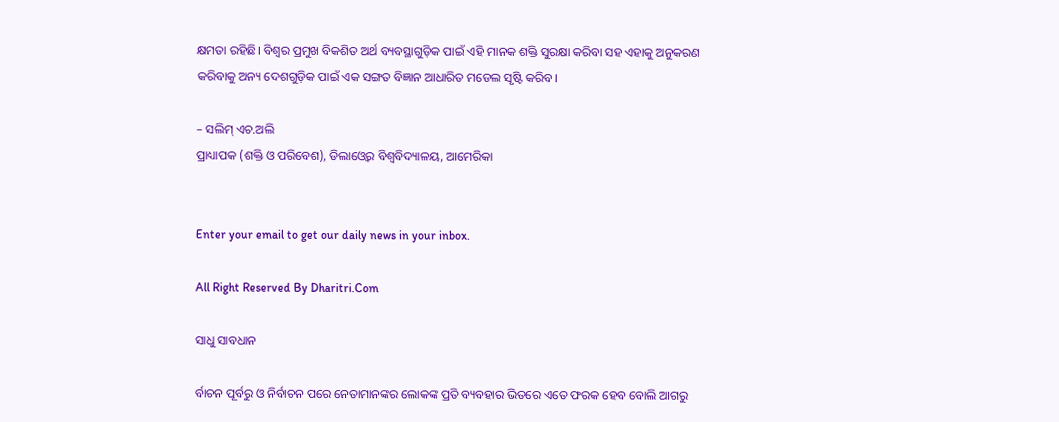କ୍ଷମତା ରହିଛି। ବିଶ୍ୱର ପ୍ରମୁଖ ବିକଶିତ ଅର୍ଥ ବ୍ୟବସ୍ଥାଗୁଡ଼ିକ ପାଇଁ ଏହି ମାନକ ଶକ୍ତି ସୁରକ୍ଷା କରିବା ସହ ଏହାକୁ ଅନୁକରଣ କରିବାକୁ ଅନ୍ୟ ଦେଶଗୁଡ଼ିକ ପାଇଁ ଏକ ସଙ୍ଗତ ବିଜ୍ଞାନ ଆଧାରିତ ମଡେଲ ସୃଷ୍ଟି କରିବ।

– ସଲିମ୍‌ ଏଚ.ଅଲି
ପ୍ରାଧ୍ୟାପକ (ଶକ୍ତି ଓ ପରିବେଶ), ଡିଲାଓ୍ବେର ବିଶ୍ୱବିଦ୍ୟାଳୟ, ଆମେରିକା


Enter your email to get our daily news in your inbox.

All Right Reserved By Dharitri.Com

ସାଧୁ ସାବଧାନ

ର୍ବାଚନ ପୂର୍ବରୁ ଓ ନିର୍ବାଚନ ପରେ ନେତାମାନଙ୍କର ଲୋକଙ୍କ ପ୍ରତି ବ୍ୟବହାର ଭିତରେ ଏତେ ଫରକ ହେବ ବୋଲି ଆଗରୁ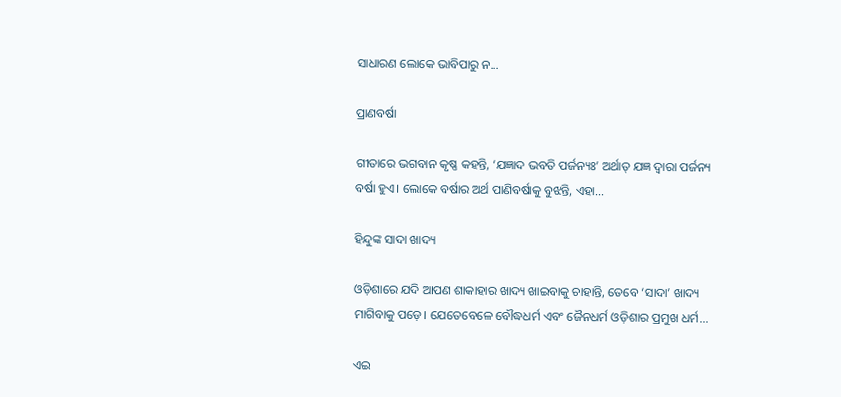ସାଧାରଣ ଲୋକେ ଭାବିପାରୁ ନ...

ପ୍ରାଣବର୍ଷା

ଗୀତାରେ ଭଗବାନ କୃଷ୍ଣ କହନ୍ତି, ‘ଯଜ୍ଞାଦ ଭବତି ପର୍ଜନ୍ୟଃ’ ଅର୍ଥାତ୍‌ ଯଜ୍ଞ ଦ୍ୱାରା ପର୍ଜନ୍ୟ ବର୍ଷା ହୁଏ। ଲୋକେ ବର୍ଷାର ଅର୍ଥ ପାଣିବର୍ଷାକୁ ବୁଝନ୍ତି, ଏହା...

ହିନ୍ଦୁଙ୍କ ସାଦା ଖାଦ୍ୟ

ଓଡ଼ିଶାରେ ଯଦି ଆପଣ ଶାକାହାର ଖାଦ୍ୟ ଖାଇବାକୁ ଚାହାନ୍ତି, ତେବେ ‘ସାଦା’ ଖାଦ୍ୟ ମାଗିବାକୁ ପଡ଼େ। ଯେତେବେଳେ ବୌଦ୍ଧଧର୍ମ ଏବଂ ଜୈନଧର୍ମ ଓଡ଼ିଶାର ପ୍ରମୁଖ ଧର୍ମ...

ଏଇ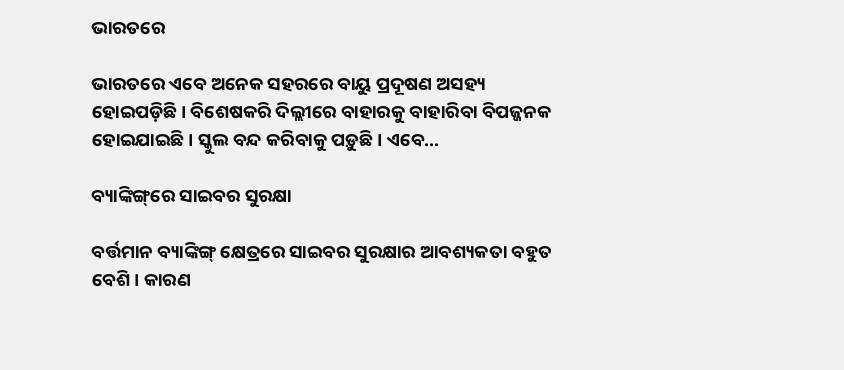ଭାରତରେ

ଭାରତରେ ଏବେ ଅନେକ ସହରରେ ବାୟୁ ପ୍ରଦୂଷଣ ଅସହ୍ୟ ହୋଇପଡ଼ିଛି। ବିଶେଷକରି ଦିଲ୍ଲୀରେ ବାହାରକୁ ବାହାରିବା ବିପଜ୍ଜନକ ହୋଇଯାଇଛି। ସ୍କୁଲ ବନ୍ଦ କରିବାକୁ ପଡ଼ୁଛି। ଏବେ...

ବ୍ୟାଙ୍କିଙ୍ଗ୍‌ରେ ସାଇବର ସୁରକ୍ଷା

ବର୍ତ୍ତମାନ ବ୍ୟାଙ୍କିଙ୍ଗ୍‌ କ୍ଷେତ୍ରରେ ସାଇବର ସୁରକ୍ଷାର ଆବଶ୍ୟକତା ବହୁତ ବେଶି। କାରଣ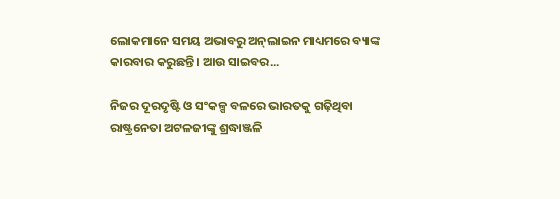ଲୋକମାନେ ସମୟ ଅଭାବରୁ ଅନ୍‌ଲାଇନ ମାଧ୍ୟମରେ ବ୍ୟାଙ୍କ କାରବାର କରୁଛନ୍ତି। ଆଉ ସାଇବର...

ନିଜର ଦୂରଦୃଷ୍ଟି ଓ ସଂକଳ୍ପ ବଳରେ ଭାରତକୁ ଗଢ଼ିଥିବା ରାଷ୍ଟ୍ରନେତା ଅଟଳଜୀଙ୍କୁ ଶ୍ରଦ୍ଧାଞ୍ଜଳି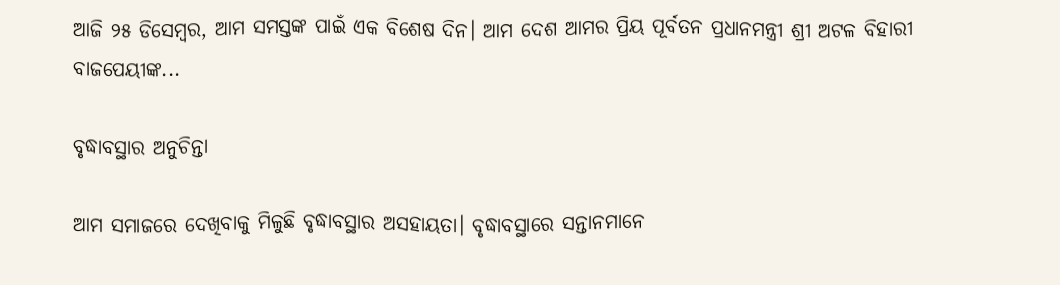ଆଜି ୨୫ ଡିସେମ୍ବର, ଆମ ସମସ୍ତଙ୍କ ପାଇଁ ଏକ ବିଶେଷ ଦିନ। ଆମ ଦେଶ ଆମର ପ୍ରିୟ ପୂର୍ବତନ ପ୍ରଧାନମନ୍ତ୍ରୀ ଶ୍ରୀ ଅଟଳ ବିହାରୀ ବାଜପେୟୀଙ୍କ...

ବୃଦ୍ଧାବସ୍ଥାର ଅନୁଚିନ୍ତା

ଆମ ସମାଜରେ ଦେଖିବାକୁ ମିଳୁଛି ବୃଦ୍ଧାବସ୍ଥାର ଅସହାୟତା। ବୃଦ୍ଧାବସ୍ଥାରେ ସନ୍ତାନମାନେ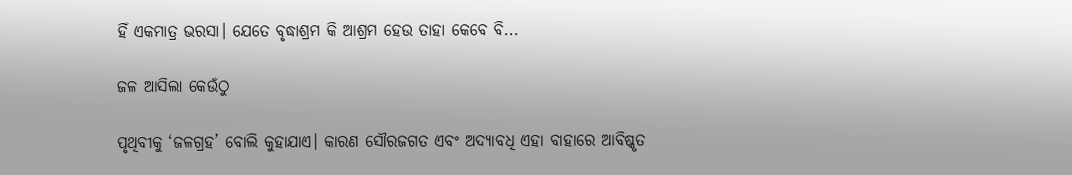ହିଁ ଏକମାତ୍ର ଭରସା। ଯେତେ ବୃଦ୍ଧାଶ୍ରମ କି ଆଶ୍ରମ ହେଉ ତାହା କେବେ ବି...

ଜଳ ଆସିଲା କେଉଁଠୁ

ପୃଥିବୀକୁ ‘ଜଳଗ୍ରହ’ ବୋଲି କୁହାଯାଏ। କାରଣ ସୌରଜଗତ ଏବଂ ଅଦ୍ୟାବଧି ଏହା ବାହାରେ ଆବିଷ୍କୃତ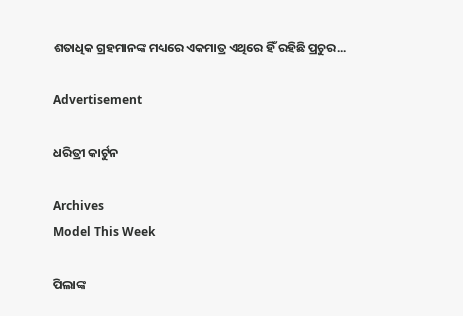ଶତାଧିକ ଗ୍ରହମାନଙ୍କ ମଧ୍ୟରେ ଏକମାତ୍ର ଏଥିରେ ହିଁ ରହିଛି ପ୍ରଚୁର...

Advertisement

ଧରିତ୍ରୀ କାର୍ଟୁନ

Archives
Model This Week

ପିଲାଙ୍କ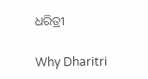ଧରିତ୍ରୀ

Why Dharitri